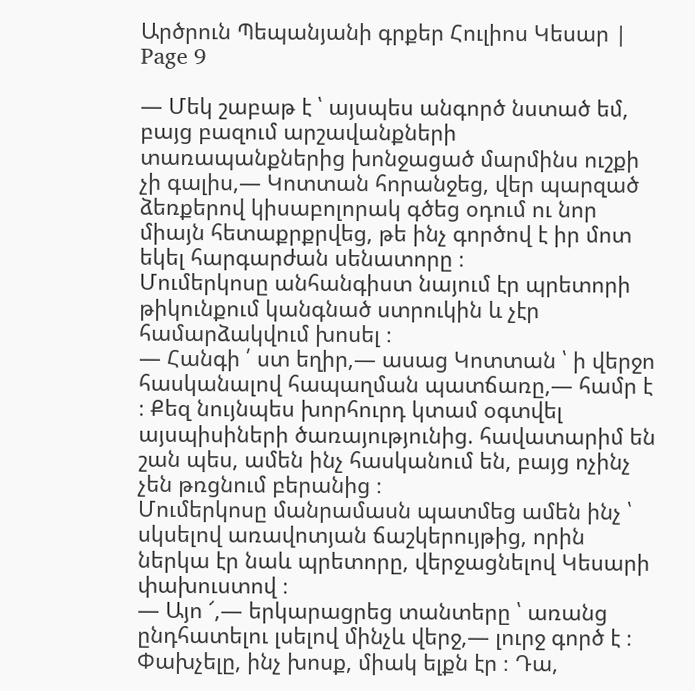Արծրուն Պեպանյանի գրքեր Հուլիոս Կեսար | Page 9

— Մեկ շաբաթ է ՝ այսպես անգործ նստած եմ, բայց բազում արշավանքների տառապանքներից խոնջացած մարմինս ուշքի չի գալիս,— Կոտտան հորանջեց, վեր պարզած ձեռքերով կիսաբոլորակ գծեց օդում ու նոր միայն հետաքրքրվեց, թե ինչ գործով է իր մոտ եկել հարգարժան սենատորը ։
Մումերկոսը անհանգիստ նայում էր պրետորի թիկունքում կանգնած ստրուկին և չէր համարձակվում խոսել ։
— Հանգի ՛ ստ եղիր,— ասաց Կոտտան ՝ ի վերջո հասկանալով հապաղման պատճառը,— համր է ։ Քեզ նույնպես խորհուրդ կտամ օգտվել այսպիսիների ծառայությունից. հավատարիմ են շան պես, ամեն ինչ հասկանում են, բայց ոչինչ չեն թռցնում բերանից ։
Մումերկոսը մանրամասն պատմեց ամեն ինչ ՝ սկսելով առավոտյան ճաշկերույթից, որին ներկա էր նաև պրետորը, վերջացնելով Կեսարի փախուստով ։
— Այո ՜,— երկարացրեց տանտերը ՝ առանց ընդհատելու լսելով մինչև վերջ,— լուրջ գործ է ։ Փախչելը, ինչ խոսք, միակ ելքն էր ։ Դա,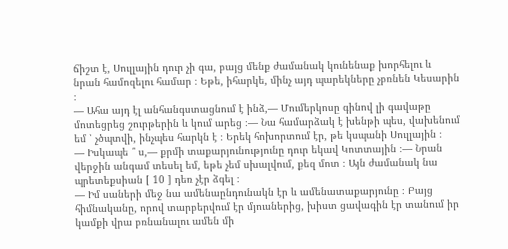ճիշտ է, Սուլլային դուր չի գա, բայց մենք ժամանակ կունենաք խորհելու և նրան համոզելու համար ։ Եթե, իհարկե, մինչ այդ պարեկները չբռնեն Կեսարին ։
— Ահա այդ էլ անհանգստացնում է ինձ,— Մումերկոսը գինով լի գավաթը մոտեցրեց շուրթերին և կում արեց ։— Նա համարձակ է խենթի պես, վախենում եմ ՝ չծպտվի, ինչպես հարկն է ։ Երեկ հոխորտում էր, թե կսպանի Սուլլային ։
— Իսկապե ՞ ս,— քրմի տաքարյունությունը դուր եկավ Կոտտային ։— Նրան վերջին անգամ տեսել եմ, եթե չեմ սխալվում, քեզ մոտ ։ Այն ժամանակ նա պրետեքսիան [ 10 ] դեռ չէր ձգել ։
— Իմ սաների մեջ նա ամենաընդունակն էր և ամենատաքարյունը ։ Բայց հիմնականը, որով տարբերվում էր մյուսներից, խիստ ցավագին էր տանում իր կամքի վրա բռնանալու ամեն մի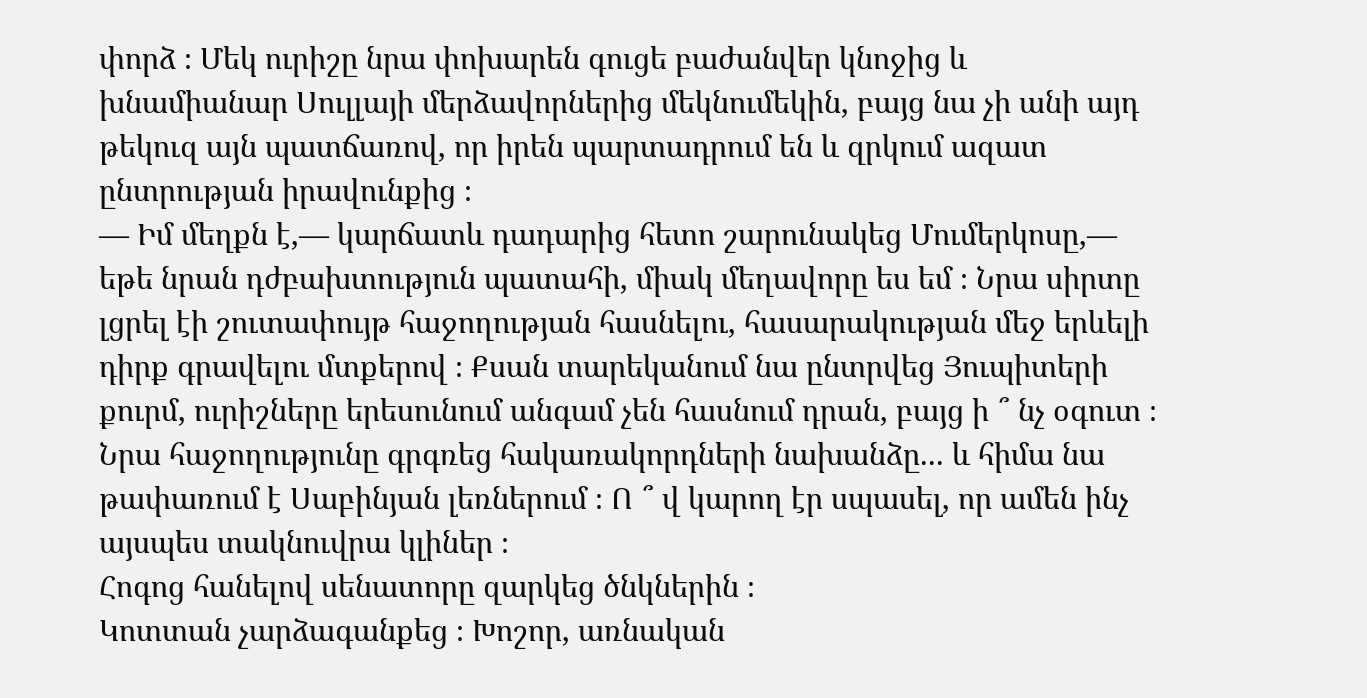փորձ ։ Մեկ ուրիշը նրա փոխարեն գուցե բաժանվեր կնոջից և խնամիանար Սուլլայի մերձավորներից մեկնումեկին, բայց նա չի անի այդ թեկուզ այն պատճառով, որ իրեն պարտադրում են և զրկում ազատ ընտրության իրավունքից ։
— Իմ մեղքն է,— կարճատև դադարից հետո շարունակեց Մումերկոսը,— եթե նրան դժբախտություն պատահի, միակ մեղավորը ես եմ ։ Նրա սիրտը լցրել էի շուտափույթ հաջողության հասնելու, հասարակության մեջ երևելի դիրք գրավելու մտքերով ։ Քսան տարեկանում նա ընտրվեց Յուպիտերի քուրմ, ուրիշները երեսունում անգամ չեն հասնում դրան, բայց ի ՞ նչ օգուտ ։ Նրա հաջողությունը գրգռեց հակառակորդների նախանձը... և հիմա նա թափառում է Սաբինյան լեռներում ։ Ո ՞ վ կարող էր սպասել, որ ամեն ինչ այսպես տակնուվրա կլիներ ։
Հոգոց հանելով սենատորը զարկեց ծնկներին ։
Կոտտան չարձագանքեց ։ Խոշոր, առնական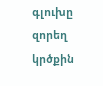գլուխը զորեղ կրծքին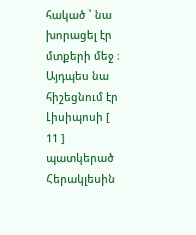հակած ՝ նա խորացել էր մտքերի մեջ ։ Այդպես նա հիշեցնում էր Լիսիպոսի [ 11 ] պատկերած Հերակլեսին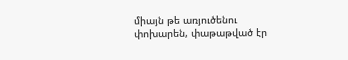միայն թե առյուծենու փոխարեն, փաթաթված էր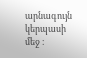արնագույն կերպասի մեջ ։